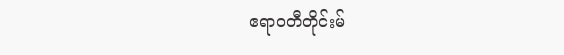ဧရာဝတီတိုင်းမ်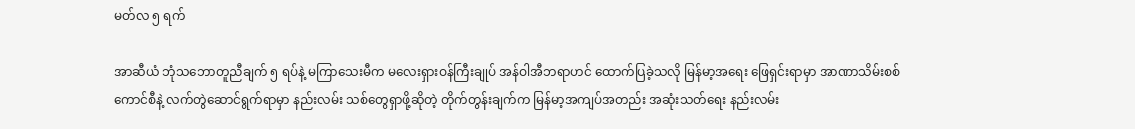မတ်လ ၅ ရက်

အာဆီယံ ဘုံသဘောတူညီချက် ၅ ရပ်နဲ့ မကြာသေးမီက မလေးရှားဝန်ကြီးချုပ် အန်ဝါအီဘရာဟင် ထောက်ပြခဲ့သလို မြန်မာ့အရေး ဖြေရှင်းရာမှာ အာဏာသိမ်းစစ်ကောင်စီနဲ့ လက်တွဲဆောင်ရွက်ရာမှာ နည်းလမ်း သစ်တွေရှာဖို့ဆိုတဲ့ တိုက်တွန်းချက်က မြန်မာ့အကျပ်အတည်း အဆုံးသတ်ရေး နည်းလမ်း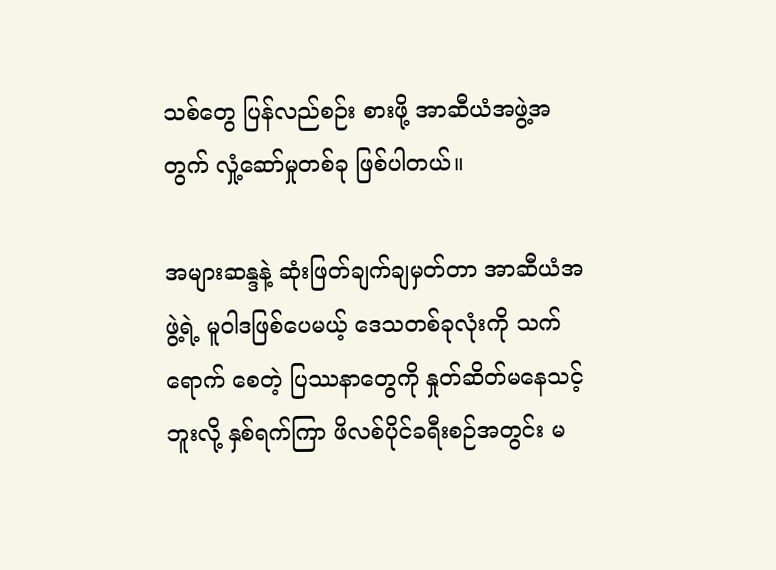သစ်တွေ ပြန်လည်စဉ်း စားဖို့ အာဆီယံအဖွဲ့အတွက် လှုံ့ဆော်မှုတစ်ခု ဖြစ်ပါတယ်။

အများဆန္ဒနဲ့ ဆုံးဖြတ်ချက်ချမှတ်တာ အာဆီယံအဖွဲ့ရဲ့ မူဝါဒဖြစ်ပေမယ့် ဒေသတစ်ခုလုံးကို သက်ရောက် စေတဲ့ ပြဿနာတွေကို နှုတ်ဆိတ်မနေသင့်ဘူးလို့ နှစ်ရက်ကြာ ဖိလစ်ပိုင်ခရီးစဉ်အတွင်း မ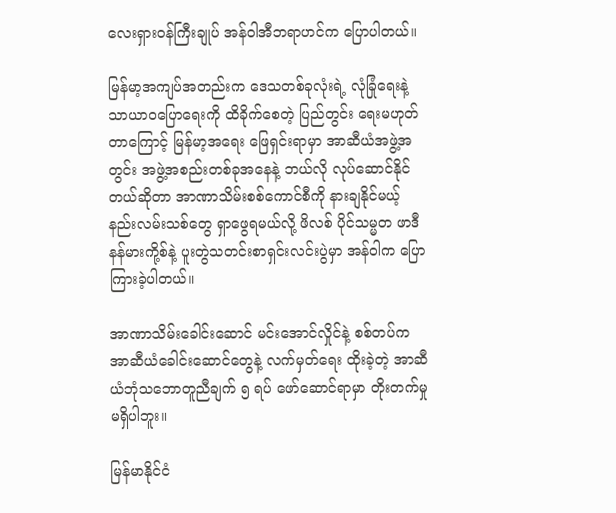လေးရှားဝန်ကြီးချုပ် အန်ဝါအီဘရာဟင်က ပြောပါတယ်။

မြန်မာ့အကျပ်အတည်းက ဒေသတစ်ခုလုံးရဲ့ လုံခြုံရေးနဲ့ သာယာဝပြောရေးကို ထိခိုက်စေတဲ့ ပြည်တွင်း ရေးမဟုတ်တာကြောင့် မြန်မာ့အရေး ဖြေရှင်းရာမှာ အာဆီယံအဖွဲ့အတွင်း အဖွဲ့အစည်းတစ်ခုအနေနဲ့ ဘယ်လို လုပ်ဆောင်နိုင်တယ်ဆိုတာ အာဏာသိမ်းစစ်ကောင်စီကို နားချနိုင်မယ့် နည်းလမ်းသစ်တွေ ရှာဖွေရမယ်လို့ ဖိလစ် ပိုင်သမ္မတ ဖာဒီနန်မားကို့စ်နဲ့ ပူးတွဲသတင်းစာရှင်းလင်းပွဲမှာ အန်ဝါက ပြောကြားခဲ့ပါတယ်။

အာဏာသိမ်းခေါင်းဆောင် မင်းအောင်လှိုင်နဲ့ စစ်တပ်က အာဆီယံခေါင်းဆောင်တွေနဲ့ လက်မှတ်ရေး ထိုးခဲ့တဲ့ အာဆီယံဘုံသဘောတူညီချက် ၅ ရပ် ဖော်ဆောင်ရာမှာ တိုးတက်မှုမရှိပါဘူး။

မြန်မာနိုင်ငံ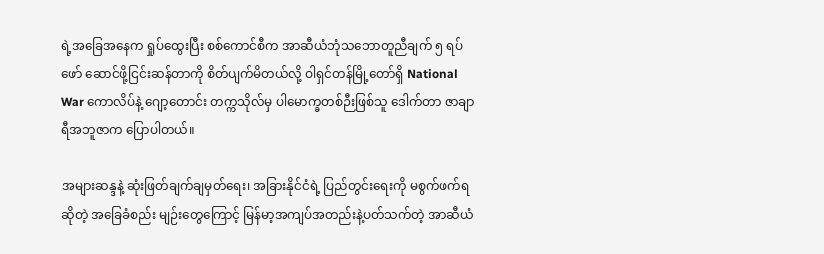ရဲ့အခြေအနေက ရှုပ်ထွေးပြီး စစ်ကောင်စီက အာဆီယံဘုံသဘောတူညီချက် ၅ ရပ် ဖော် ဆောင်ဖို့ငြင်းဆန်တာကို စိတ်ပျက်မိတယ်လို့ ဝါရှင်တန်မြို့တော်ရှိ National War ကောလိပ်နဲ့ ဂျော့တောင်း တက္ကသိုလ်မှ ပါမောက္ခတစ်ဉီးဖြစ်သူ ဒေါက်တာ ဇာချာရီအဘူဇာက ပြောပါတယ်။

အများဆန္ဒနဲ့ ဆုံးဖြတ်ချက်ချမှတ်ရေး၊ အခြားနိုင်ငံရဲ့ ပြည်တွင်းရေးကို မစွက်ဖက်ရဆိုတဲ့ အခြေခံစည်း မျဉ်းတွေကြောင့် မြန်မာ့အကျပ်အတည်းနဲ့ပတ်သက်တဲ့ အာဆီယံ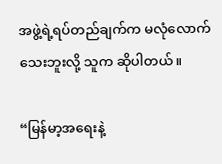အဖွဲ့ရဲ့ရပ်တည်ချက်က မလုံလောက်သေးဘူးလို့ သူက ဆိုပါတယ်။

“မြန်မာ့အရေးနဲ့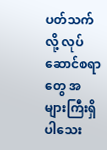ပတ်သက်လို့ လုပ်ဆောင်စရာတွေ အများကြီးရှိပါသေး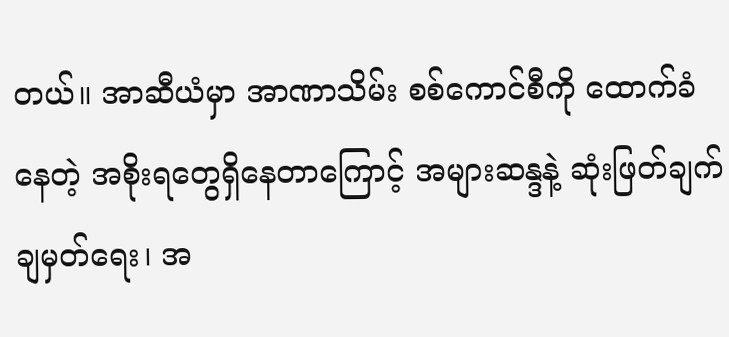တယ်။ အာဆီယံမှာ အာဏာသိမ်း စစ်ကောင်စီကို ထောက်ခံနေတဲ့ အစိုးရတွေရှိနေတာကြောင့် အများဆန္ဒနဲ့ ဆုံးဖြတ်ချက်ချမှတ်ရေး၊ အ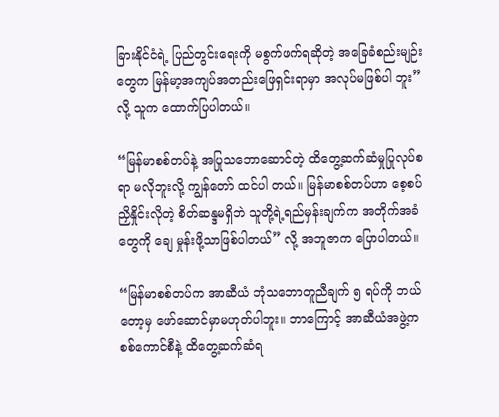ခြားနိုင်ငံရဲ့ ပြည်တွင်းရေးကို မစွက်ဖက်ရဆိုတဲ့ အခြေခံစည်းမျဉ်းတွေက မြန်မာ့အကျပ်အတည်းဖြေရှင်းရာမှာ အလုပ်မဖြစ်ပါ ဘူး” လို့ သူက ထောက်ပြပါတယ်။

“မြန်မာစစ်တပ်နဲ့ အပြုသဘောဆောင်တဲ့ ထိတွေ့ဆက်ဆံမှုပြုလုပ်စရာ မလိုဘူးလို့ ကျွန်တော် ထင်ပါ တယ်။ မြန်မာစစ်တပ်ဟာ စေ့စပ်ညှိနှိုင်းလိုတဲ့ စိတ်ဆန္ဒမရှိဘဲ သူတို့ရဲ့ရည်မှန်းချက်က အတိုက်အခံတွေကို ချေ မှုန်းဖို့သာဖြစ်ပါတယ်” လို့ အဘူဇာက ပြောပါတယ်။

“မြန်မာစစ်တပ်က အာဆီယံ ဘုံသဘောတူညီချက် ၅ ရပ်ကို ဘယ်တော့မှ ဖော်ဆောင်မှာမဟုတ်ပါဘူး။ ဘာကြောင့် အာဆီယံအဖွဲ့က စစ်ကောင်စီနဲ့ ထိတွေ့ဆက်ဆံရ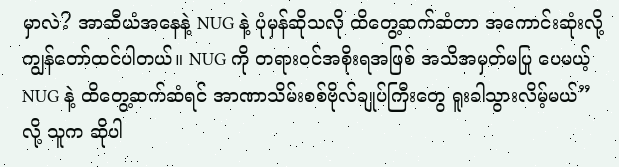မှာလဲ? အာဆီယံအနေနဲ့ NUG နဲ့ ပုံမှန်ဆိုသလို ထိတွေ့ဆက်ဆံတာ အကောင်းဆုံးလို့ ကျွန်တော်ထင်ပါတယ်။ NUG ကို တရားဝင်အစိုးရအဖြစ် အသိအမှတ်မပြု ပေမယ့် NUG နဲ့ ထိတွေ့ဆက်ဆံရင် အာဏာသိမ်းစစ်ဗိုလ်ချုပ်ကြီးတွေ ရူးခါသွားလိမ့်မယ်” လို့ သူက ဆိုပါ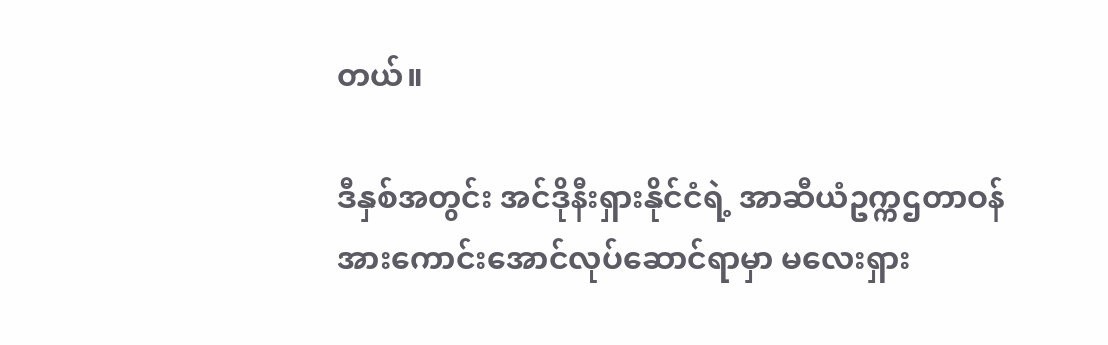တယ်။

ဒီနှစ်အတွင်း အင်ဒိုနီးရှားနိုင်ငံရဲ့ အာဆီယံဥက္ကဌတာဝန် အားကောင်းအောင်လုပ်ဆောင်ရာမှာ မလေးရှား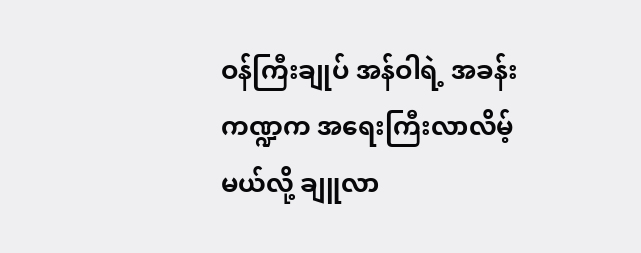ဝန်ကြီးချုပ် အန်ဝါရဲ့ အခန်းကဏ္ဍက အရေးကြီးလာလိမ့်မယ်လို့ ချူလာ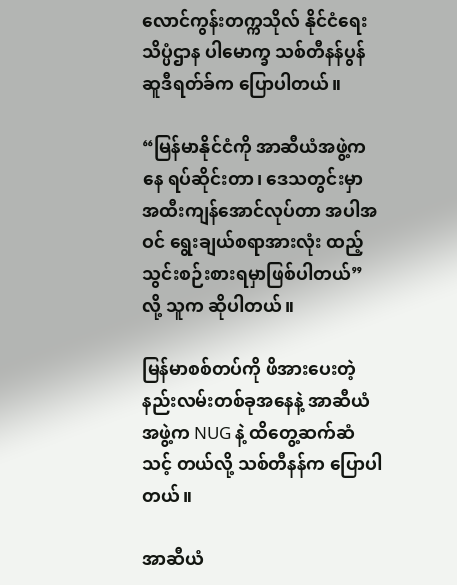လောင်ကွန်းတက္ကသိုလ် နိုင်ငံရေးသိပ္ပံဌာန ပါမောက္ခ သစ်တီနန်ပွန်ဆူဒီရတ်ခ်က ပြောပါတယ်။

“မြန်မာနိုင်ငံကို အာဆီယံအဖွဲ့ကနေ ရပ်ဆိုင်းတာ၊ ဒေသတွင်းမှာ အထီးကျန်အောင်လုပ်တာ အပါအဝင် ရွေးချယ်စရာအားလုံး ထည့်သွင်းစဉ်းစားရမှာဖြစ်ပါတယ်” လို့ သူက ဆိုပါတယ်။

မြန်မာစစ်တပ်ကို ဖိအားပေးတဲ့ နည်းလမ်းတစ်ခုအနေနဲ့ အာဆီယံအဖွဲ့က NUG နဲ့ ထိတွေ့ဆက်ဆံသင့် တယ်လို့ သစ်တီနန်က ပြောပါတယ်။

အာဆီယံ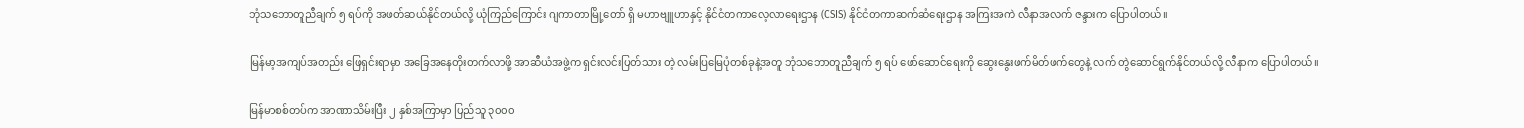ဘုံသဘောတူညီချက် ၅ ရပ်ကို အဖတ်ဆယ်နိုင်တယ်လို့ ယုံကြည်ကြောင်း ဂျကာတာမြို့တော် ရှိ မဟာဗျူဟာနှင့် နိုင်ငံတကာလေ့လာရေးဌာန (CSIS) နိုင်ငံတကာဆက်ဆံရေးဌာန အကြးအကဲ လီနာအလက် ဇန္ဒားက ပြောပါတယ်။

မြန်မာ့အကျပ်အတည်း ဖြေရှင်းရာမှာ အခြေအနေတိုးတက်လာဖို့ အာဆီယံအဖွဲ့က ရှင်းလင်းပြတ်သား တဲ့ လမ်းပြမြေပုံတစ်ခုနဲ့အတူ ဘုံသဘောတူညီချက် ၅ ရပ် ဖော်ဆောင်ရေးကို ဆွေးနွေးဖက်မိတ်ဖက်တွေနဲ့ လက် တွဲဆောင်ရွက်နိုင်တယ်လို့ လီနာက ပြောပါတယ်။

မြန်မာစစ်တပ်က အာဏာသိမ်းပြီး ၂ နှစ်အကြာမှာ ပြည်သူ ၃၀၀၀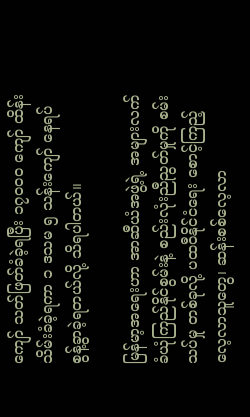ကျော် သတ်ဖြတ်ခံခဲ့ရပြီး ၁၇၀၀၀ ကျော် ထိန်းသိမ်းခံခဲ့ရကာ ၁ ဒသမ ၅ သန်းကျော် နေရပ်စွန့်ခွာခဲ့ရတယ်လို့ သိရပါတယ်။

မြန်မာ့အရေးဟာ အာဆီယံအဖွဲ့ရဲ့ အများလက်ခံယုံကြည်နိုင်စွမ်းနဲ့ စည်းလုံးညီညွတ်မှုကို စမ်းသပ်မှု တစ်ခုလို့ ပထဝီနိုင်ငံရေး စောင့်ကြည့်လေ့လာသူတွေ၊ ဆန်းစစ်လေ့လာ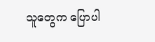သူတွေက ပြောပါ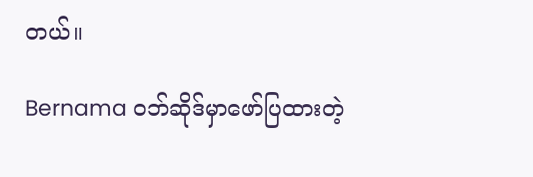တယ်။

Bernama ဝဘ်ဆိုဒ်မှာဖော်ပြထားတဲ့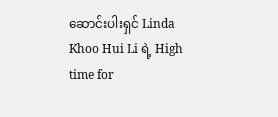ဆောင်းပါးရှင် Linda Khoo Hui Li ရဲ့ High time for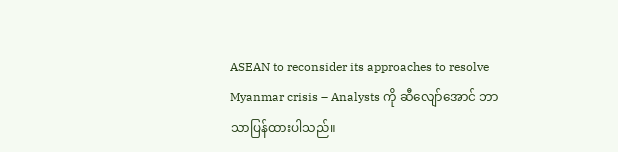ASEAN to reconsider its approaches to resolve Myanmar crisis – Analysts ကို ဆီလျော်အောင် ဘာသာပြန်ထားပါသည်။